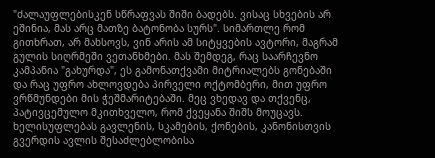"ძალაუფლებისკენ სწრაფვას შიში ბადებს. ვისაც სხვების არ ეშინია, მას არც მათზე ბატონობა სურს". სიმართლე რომ გითხრათ, არ მახსოვს, ვინ არის ამ სიტყვების ავტორი, მაგრამ გულის სიღრმეში ვეთანხმები. მას შემდეგ, რაც საარჩევნო კამპანია "გახურდა", ეს გამონათქვამი მიტრიალებს გონებაში და რაც უფრო ახლოვდება პირველი ოქტომბერი, მით უფრო ვრწმუნდები მის ჭეშმარიტებაში. მეც ვხედავ და თქვენც, პატივცემულო მკითხველო, რომ ქვეყანა შიშს მოუცავს. ხელისუფლებას გავლენის, სკამების, ქონების, კანონისთვის გვერდის ავლის შესაძლებლობისა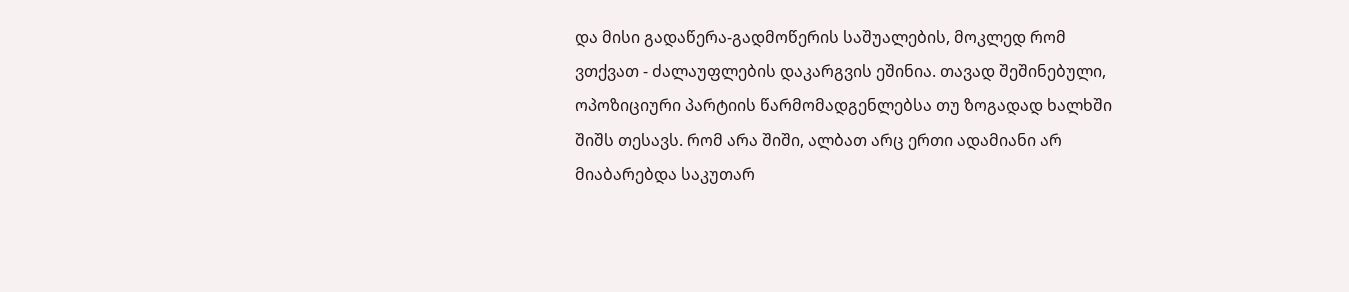და მისი გადაწერა-გადმოწერის საშუალების, მოკლედ რომ ვთქვათ - ძალაუფლების დაკარგვის ეშინია. თავად შეშინებული, ოპოზიციური პარტიის წარმომადგენლებსა თუ ზოგადად ხალხში შიშს თესავს. რომ არა შიში, ალბათ არც ერთი ადამიანი არ მიაბარებდა საკუთარ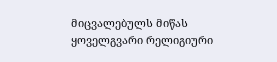მიცვალებულს მიწას ყოველგვარი რელიგიური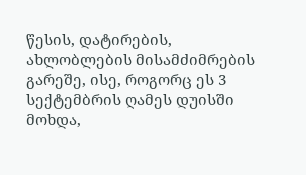წესის, დატირების, ახლობლების მისამძიმრების გარეშე, ისე, როგორც ეს 3 სექტემბრის ღამეს დუისში მოხდა,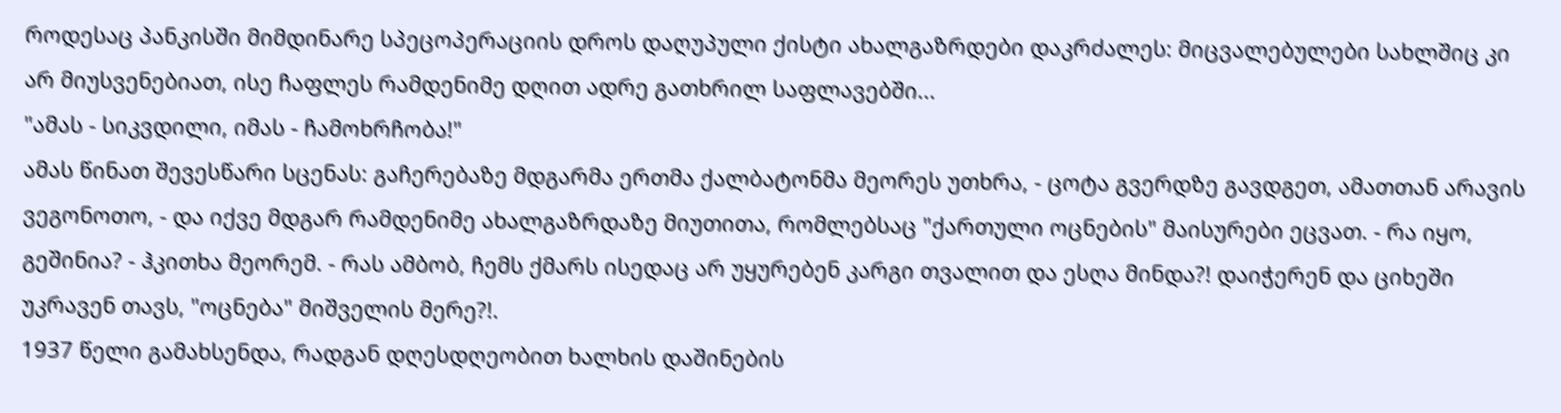როდესაც პანკისში მიმდინარე სპეცოპერაციის დროს დაღუპული ქისტი ახალგაზრდები დაკრძალეს: მიცვალებულები სახლშიც კი არ მიუსვენებიათ, ისე ჩაფლეს რამდენიმე დღით ადრე გათხრილ საფლავებში...
"ამას - სიკვდილი, იმას - ჩამოხრჩობა!"
ამას წინათ შევესწარი სცენას: გაჩერებაზე მდგარმა ერთმა ქალბატონმა მეორეს უთხრა, - ცოტა გვერდზე გავდგეთ, ამათთან არავის ვეგონოთო, - და იქვე მდგარ რამდენიმე ახალგაზრდაზე მიუთითა, რომლებსაც "ქართული ოცნების" მაისურები ეცვათ. - რა იყო, გეშინია? - ჰკითხა მეორემ. - რას ამბობ, ჩემს ქმარს ისედაც არ უყურებენ კარგი თვალით და ესღა მინდა?! დაიჭერენ და ციხეში უკრავენ თავს, "ოცნება" მიშველის მერე?!.
1937 წელი გამახსენდა, რადგან დღესდღეობით ხალხის დაშინების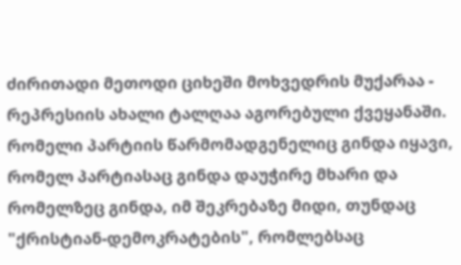ძირითადი მეთოდი ციხეში მოხვედრის მუქარაა - რეპრესიის ახალი ტალღაა აგორებული ქვეყანაში.
რომელი პარტიის წარმომადგენელიც გინდა იყავი, რომელ პარტიასაც გინდა დაუჭირე მხარი და რომელზეც გინდა, იმ შეკრებაზე მიდი, თუნდაც "ქრისტიან-დემოკრატების", რომლებსაც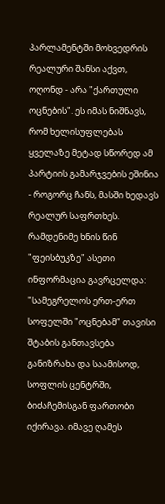პარლამენტში მოხვედრის რეალური შანსი აქვთ, ოღონდ - არა "ქართული ოცნების". ეს იმას ნიშნავს, რომ ხელისუფლებას ყველაზე მეტად სწორედ ამ პარტიის გამარჯვების ეშინია - როგორც ჩანს, მასში ხედავს რეალურ საფრთხეს.
რამდენიმე ხნის წინ "ფეისბუკზე" ასეთი ინფორმაცია გავრცელდა: "სამეგრელოს ერთ-ერთ სოფელში "ოცნებამ" თავისი შტაბის განთავსება განიზრახა და საამისოდ, სოფლის ცენტრში, ბიძაჩემისგან ფართობი იქირავა. იმავე ღამეს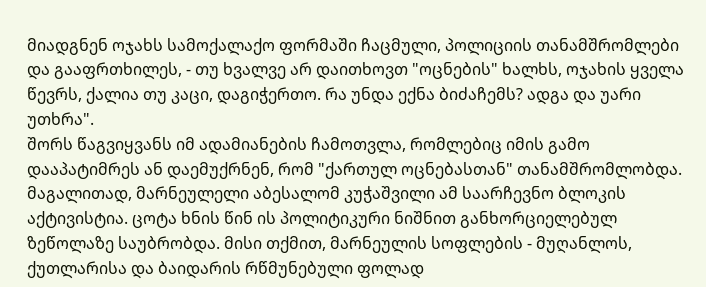მიადგნენ ოჯახს სამოქალაქო ფორმაში ჩაცმული, პოლიციის თანამშრომლები და გააფრთხილეს, - თუ ხვალვე არ დაითხოვთ "ოცნების" ხალხს, ოჯახის ყველა წევრს, ქალია თუ კაცი, დაგიჭერთო. რა უნდა ექნა ბიძაჩემს? ადგა და უარი უთხრა".
შორს წაგვიყვანს იმ ადამიანების ჩამოთვლა, რომლებიც იმის გამო დააპატიმრეს ან დაემუქრნენ, რომ "ქართულ ოცნებასთან" თანამშრომლობდა. მაგალითად, მარნეულელი აბესალომ კუჭაშვილი ამ საარჩევნო ბლოკის აქტივისტია. ცოტა ხნის წინ ის პოლიტიკური ნიშნით განხორციელებულ ზეწოლაზე საუბრობდა. მისი თქმით, მარნეულის სოფლების - მუღანლოს, ქუთლარისა და ბაიდარის რწმუნებული ფოლად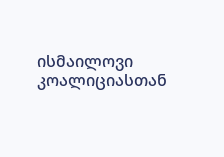ისმაილოვი კოალიციასთან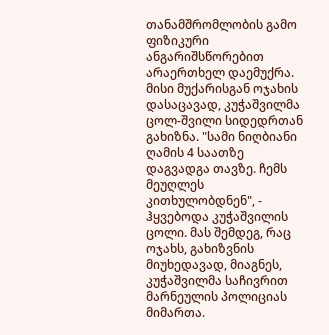თანამშრომლობის გამო ფიზიკური ანგარიშსწორებით არაერთხელ დაემუქრა. მისი მუქარისგან ოჯახის დასაცავად, კუჭაშვილმა ცოლ-შვილი სიდედრთან გახიზნა. "სამი ნიღბიანი ღამის 4 საათზე დაგვადგა თავზე. ჩემს მეუღლეს კითხულობდნენ", - ჰყვებოდა კუჭაშვილის ცოლი. მას შემდეგ, რაც ოჯახს, გახიზვნის მიუხედავად, მიაგნეს, კუჭაშვილმა საჩივრით მარნეულის პოლიციას მიმართა.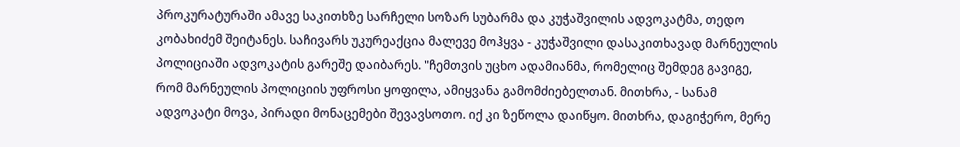პროკურატურაში ამავე საკითხზე სარჩელი სოზარ სუბარმა და კუჭაშვილის ადვოკატმა, თედო კობახიძემ შეიტანეს. საჩივარს უკურეაქცია მალევე მოჰყვა - კუჭაშვილი დასაკითხავად მარნეულის პოლიციაში ადვოკატის გარეშე დაიბარეს. "ჩემთვის უცხო ადამიანმა, რომელიც შემდეგ გავიგე, რომ მარნეულის პოლიციის უფროსი ყოფილა, ამიყვანა გამომძიებელთან. მითხრა, - სანამ ადვოკატი მოვა, პირადი მონაცემები შევავსოთო. იქ კი ზეწოლა დაიწყო. მითხრა, დაგიჭერო, მერე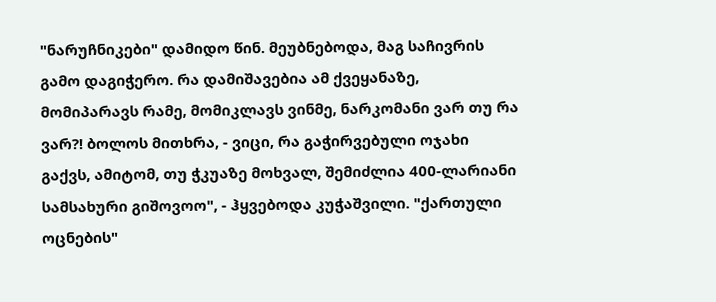"ნარუჩნიკები" დამიდო წინ. მეუბნებოდა, მაგ საჩივრის გამო დაგიჭერო. რა დამიშავებია ამ ქვეყანაზე, მომიპარავს რამე, მომიკლავს ვინმე, ნარკომანი ვარ თუ რა ვარ?! ბოლოს მითხრა, - ვიცი, რა გაჭირვებული ოჯახი გაქვს, ამიტომ, თუ ჭკუაზე მოხვალ, შემიძლია 400-ლარიანი სამსახური გიშოვოო", - ჰყვებოდა კუჭაშვილი. "ქართული ოცნების"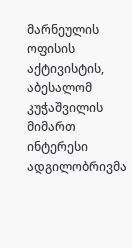მარნეულის ოფისის აქტივისტის, აბესალომ კუჭაშვილის მიმართ ინტერესი ადგილობრივმა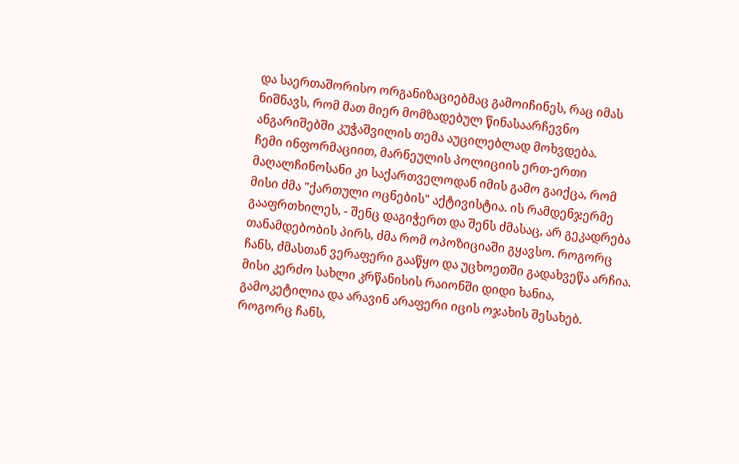და საერთაშორისო ორგანიზაციებმაც გამოიჩინეს, რაც იმას ნიშნავს, რომ მათ მიერ მომზადებულ წინასაარჩევნო ანგარიშებში კუჭაშვილის თემა აუცილებლად მოხვდება.
ჩემი ინფორმაციით, მარნეულის პოლიციის ერთ-ერთი მაღალჩინოსანი კი საქართველოდან იმის გამო გაიქცა, რომ მისი ძმა "ქართული ოცნების" აქტივისტია. ის რამდენჯერმე გააფრთხილეს, - შენც დაგიჭერთ და შენს ძმასაც, არ გეკადრება თანამდებობის პირს, ძმა რომ ოპოზიციაში გყავსო. როგორც ჩანს, ძმასთან ვერაფერი გააწყო და უცხოეთში გადახვეწა არჩია. მისი კერძო სახლი კრწანისის რაიონში დიდი ხანია, გამოკეტილია და არავინ არაფერი იცის ოჯახის შესახებ. როგორც ჩანს,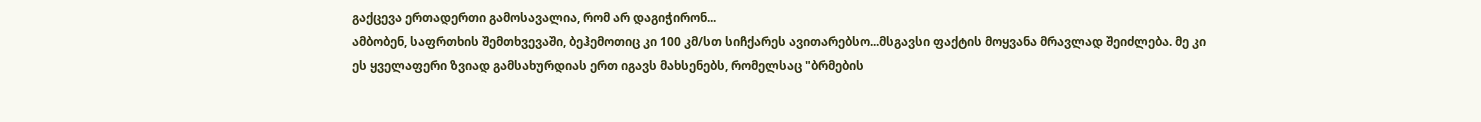გაქცევა ერთადერთი გამოსავალია, რომ არ დაგიჭირონ...
ამბობენ, საფრთხის შემთხვევაში, ბეჰემოთიც კი 100 კმ/სთ სიჩქარეს ავითარებსო...მსგავსი ფაქტის მოყვანა მრავლად შეიძლება. მე კი ეს ყველაფერი ზვიად გამსახურდიას ერთ იგავს მახსენებს, რომელსაც "ბრმების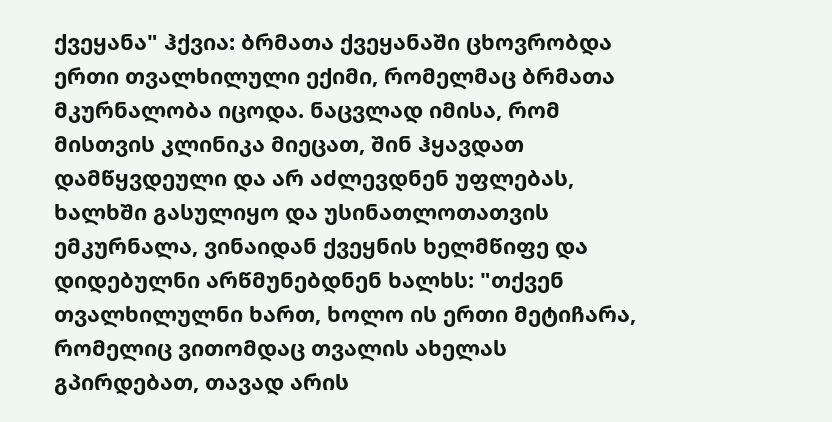ქვეყანა" ჰქვია: ბრმათა ქვეყანაში ცხოვრობდა ერთი თვალხილული ექიმი, რომელმაც ბრმათა მკურნალობა იცოდა. ნაცვლად იმისა, რომ მისთვის კლინიკა მიეცათ, შინ ჰყავდათ დამწყვდეული და არ აძლევდნენ უფლებას, ხალხში გასულიყო და უსინათლოთათვის ემკურნალა, ვინაიდან ქვეყნის ხელმწიფე და დიდებულნი არწმუნებდნენ ხალხს: "თქვენ თვალხილულნი ხართ, ხოლო ის ერთი მეტიჩარა, რომელიც ვითომდაც თვალის ახელას გპირდებათ, თავად არის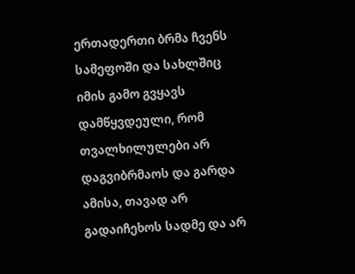ერთადერთი ბრმა ჩვენს სამეფოში და სახლშიც იმის გამო გვყავს დამწყვდეული, რომ თვალხილულები არ დაგვიბრმაოს და გარდა ამისა, თავად არ გადაიჩეხოს სადმე და არ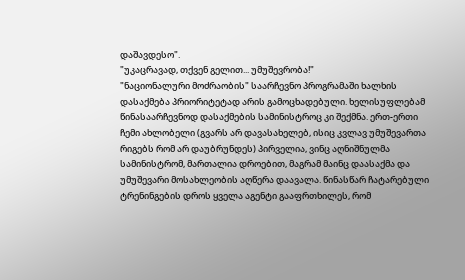დაშავდესო".
"უკაცრავად, თქვენ გელით... უმუშევრობა!"
"ნაციონალური მოძრაობის" საარჩევნო პროგრამაში ხალხის დასაქმება პრიორიტეტად არის გამოცხადებული. ხელისუფლებამ წინასაარჩევნოდ დასაქმების სამინისტროც კი შექმნა. ერთ-ერთი ჩემი ახლობელი (გვარს არ დავასახელებ, ისიც კვლავ უმუშევართა რიგებს რომ არ დაუბრუნდეს) პირველია, ვინც აღნიშნულმა სამინისტრომ, მართალია დროებით, მაგრამ მაინც დაასაქმა და უმუშევარი მოსახლეობის აღწერა დაავალა. წინასწარ ჩატარებული ტრენინგების დროს ყველა აგენტი გააფრთხილეს, რომ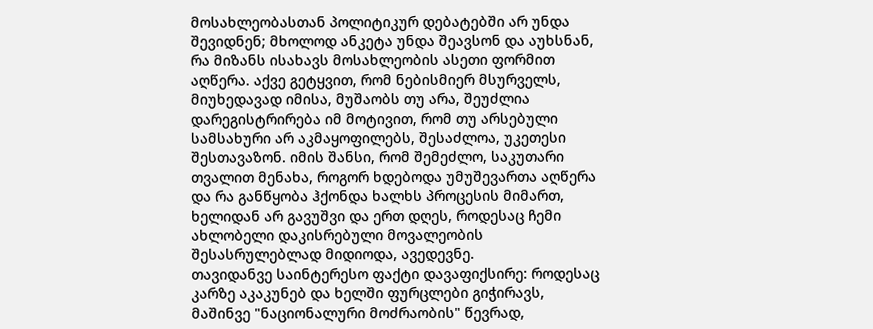მოსახლეობასთან პოლიტიკურ დებატებში არ უნდა შევიდნენ; მხოლოდ ანკეტა უნდა შეავსონ და აუხსნან, რა მიზანს ისახავს მოსახლეობის ასეთი ფორმით აღწერა. აქვე გეტყვით, რომ ნებისმიერ მსურველს, მიუხედავად იმისა, მუშაობს თუ არა, შეუძლია დარეგისტრირება იმ მოტივით, რომ თუ არსებული სამსახური არ აკმაყოფილებს, შესაძლოა, უკეთესი შესთავაზონ. იმის შანსი, რომ შემეძლო, საკუთარი თვალით მენახა, როგორ ხდებოდა უმუშევართა აღწერა და რა განწყობა ჰქონდა ხალხს პროცესის მიმართ, ხელიდან არ გავუშვი და ერთ დღეს, როდესაც ჩემი ახლობელი დაკისრებული მოვალეობის შესასრულებლად მიდიოდა, ავედევნე.
თავიდანვე საინტერესო ფაქტი დავაფიქსირე: როდესაც კარზე აკაკუნებ და ხელში ფურცლები გიჭირავს, მაშინვე "ნაციონალური მოძრაობის" წევრად,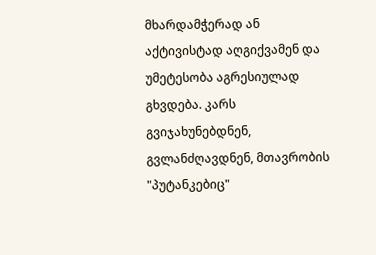მხარდამჭერად ან აქტივისტად აღგიქვამენ და უმეტესობა აგრესიულად გხვდება. კარს გვიჯახუნებდნენ, გვლანძღავდნენ, მთავრობის "პუტანკებიც"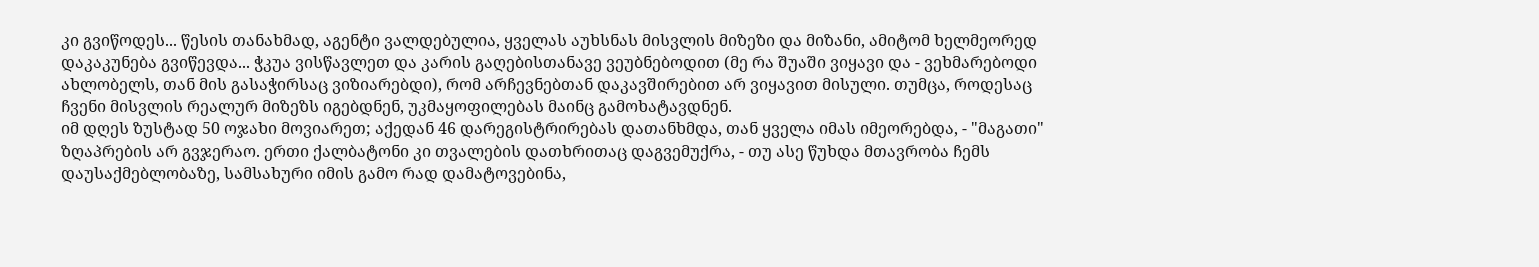კი გვიწოდეს... წესის თანახმად, აგენტი ვალდებულია, ყველას აუხსნას მისვლის მიზეზი და მიზანი, ამიტომ ხელმეორედ დაკაკუნება გვიწევდა... ჭკუა ვისწავლეთ და კარის გაღებისთანავე ვეუბნებოდით (მე რა შუაში ვიყავი და - ვეხმარებოდი ახლობელს, თან მის გასაჭირსაც ვიზიარებდი), რომ არჩევნებთან დაკავშირებით არ ვიყავით მისული. თუმცა, როდესაც ჩვენი მისვლის რეალურ მიზეზს იგებდნენ, უკმაყოფილებას მაინც გამოხატავდნენ.
იმ დღეს ზუსტად 50 ოჯახი მოვიარეთ; აქედან 46 დარეგისტრირებას დათანხმდა, თან ყველა იმას იმეორებდა, - "მაგათი" ზღაპრების არ გვჯერაო. ერთი ქალბატონი კი თვალების დათხრითაც დაგვემუქრა, - თუ ასე წუხდა მთავრობა ჩემს დაუსაქმებლობაზე, სამსახური იმის გამო რად დამატოვებინა,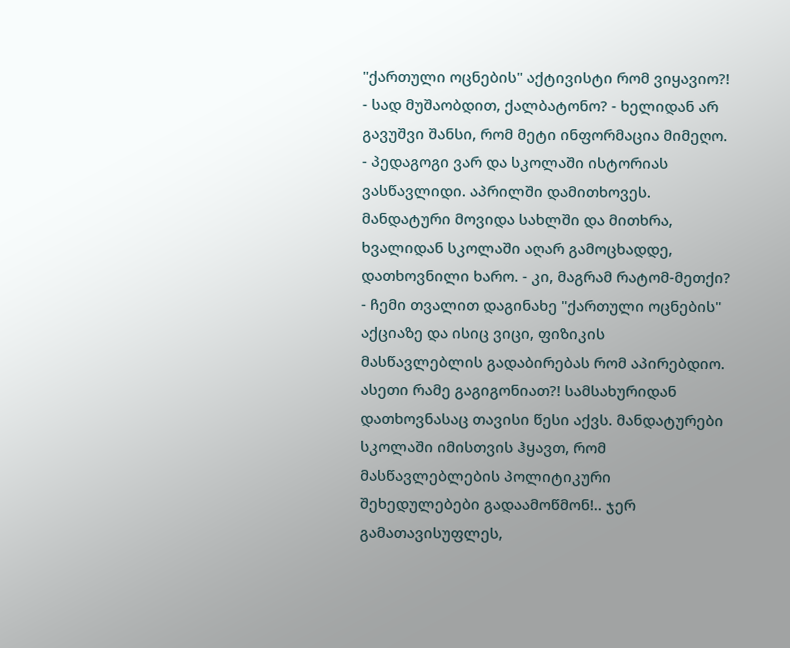"ქართული ოცნების" აქტივისტი რომ ვიყავიო?!
- სად მუშაობდით, ქალბატონო? - ხელიდან არ გავუშვი შანსი, რომ მეტი ინფორმაცია მიმეღო.
- პედაგოგი ვარ და სკოლაში ისტორიას ვასწავლიდი. აპრილში დამითხოვეს. მანდატური მოვიდა სახლში და მითხრა, ხვალიდან სკოლაში აღარ გამოცხადდე, დათხოვნილი ხარო. - კი, მაგრამ რატომ-მეთქი? - ჩემი თვალით დაგინახე "ქართული ოცნების" აქციაზე და ისიც ვიცი, ფიზიკის მასწავლებლის გადაბირებას რომ აპირებდიო. ასეთი რამე გაგიგონიათ?! სამსახურიდან დათხოვნასაც თავისი წესი აქვს. მანდატურები სკოლაში იმისთვის ჰყავთ, რომ მასწავლებლების პოლიტიკური შეხედულებები გადაამოწმონ!.. ჯერ გამათავისუფლეს,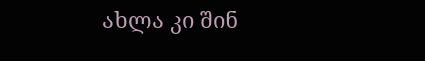ახლა კი შინ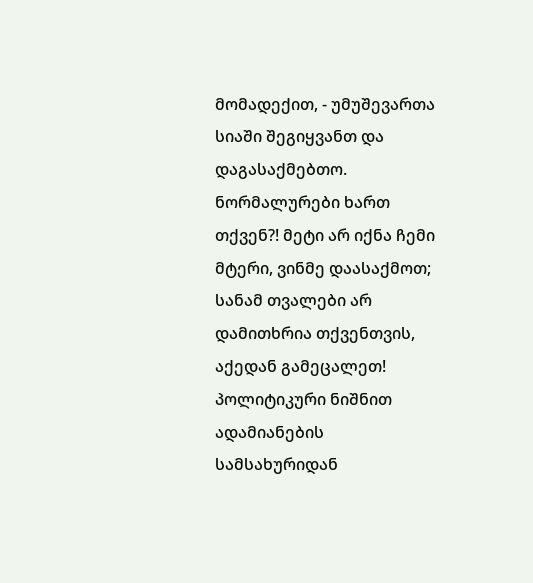მომადექით, - უმუშევართა სიაში შეგიყვანთ და დაგასაქმებთო. ნორმალურები ხართ თქვენ?! მეტი არ იქნა ჩემი მტერი, ვინმე დაასაქმოთ; სანამ თვალები არ დამითხრია თქვენთვის, აქედან გამეცალეთ!
პოლიტიკური ნიშნით ადამიანების სამსახურიდან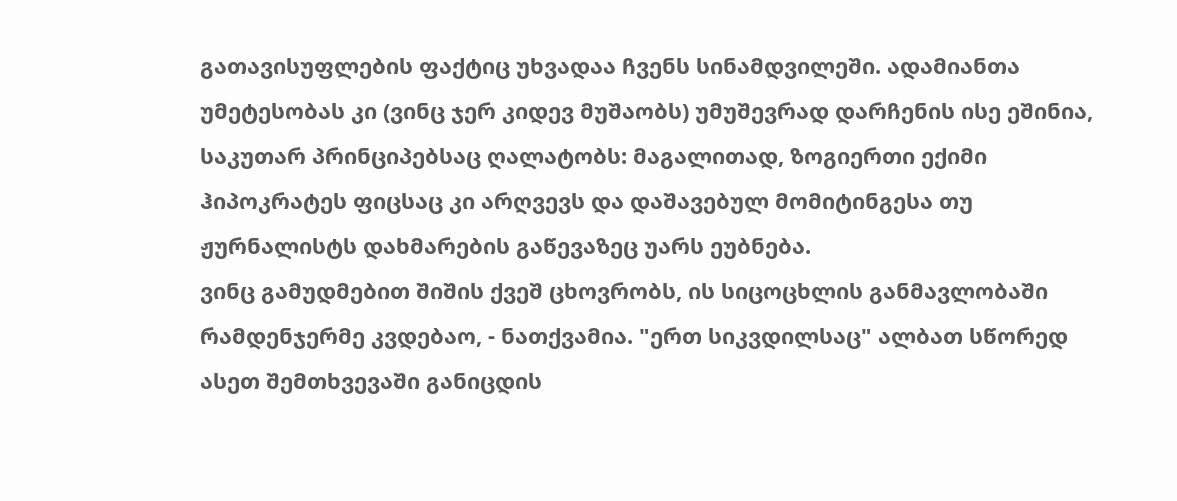გათავისუფლების ფაქტიც უხვადაა ჩვენს სინამდვილეში. ადამიანთა უმეტესობას კი (ვინც ჯერ კიდევ მუშაობს) უმუშევრად დარჩენის ისე ეშინია, საკუთარ პრინციპებსაც ღალატობს: მაგალითად, ზოგიერთი ექიმი ჰიპოკრატეს ფიცსაც კი არღვევს და დაშავებულ მომიტინგესა თუ ჟურნალისტს დახმარების გაწევაზეც უარს ეუბნება.
ვინც გამუდმებით შიშის ქვეშ ცხოვრობს, ის სიცოცხლის განმავლობაში რამდენჯერმე კვდებაო, - ნათქვამია. "ერთ სიკვდილსაც" ალბათ სწორედ ასეთ შემთხვევაში განიცდის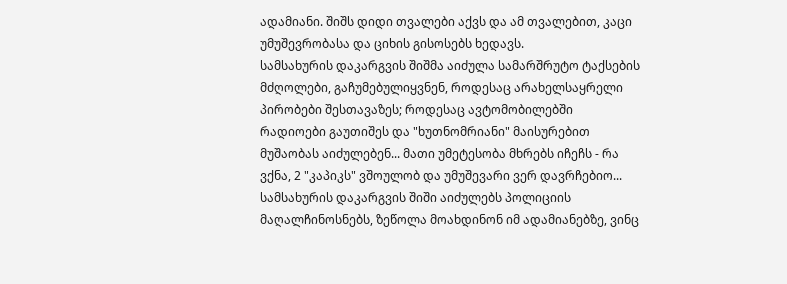ადამიანი. შიშს დიდი თვალები აქვს და ამ თვალებით, კაცი უმუშევრობასა და ციხის გისოსებს ხედავს.
სამსახურის დაკარგვის შიშმა აიძულა სამარშრუტო ტაქსების მძღოლები, გაჩუმებულიყვნენ, როდესაც არახელსაყრელი პირობები შესთავაზეს; როდესაც ავტომობილებში რადიოები გაუთიშეს და "ხუთნომრიანი" მაისურებით მუშაობას აიძულებენ... მათი უმეტესობა მხრებს იჩეჩს - რა ვქნა, 2 "კაპიკს" ვშოულობ და უმუშევარი ვერ დავრჩებიო...
სამსახურის დაკარგვის შიში აიძულებს პოლიციის მაღალჩინოსნებს, ზეწოლა მოახდინონ იმ ადამიანებზე, ვინც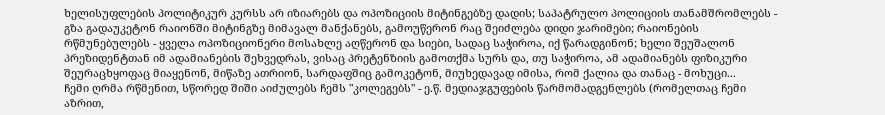ხელისუფლების პოლიტიკურ კურსს არ იზიარებს და ოპოზიციის მიტინგებზე დადის; საპატრულო პოლიციის თანამშრომლებს - გზა გადაუკეტონ რაიონში მიტინგზე მიმავალ მანქანებს, გამოუწერონ რაც შეიძლება დიდი ჯარიმები; რაიონების რწმუნებულებს - ყველა ოპოზიციონერი მოსახლე აღწერონ და სიები, სადაც საჭიროა, იქ წარადგინონ; ხელი შეუშალონ პრეზიდენტთან იმ ადამიანების შეხვედრას, ვისაც პრეტენზიის გამოთქმა სურს და, თუ საჭიროა, ამ ადამიანებს ფიზიკური შეურაცხყოფაც მიაყენონ, მიწაზე ათრიონ, სარდაფშიც გამოკეტონ, მიუხედავად იმისა, რომ ქალია და თანაც - მოხუცი...
ჩემი ღრმა რწმენით, სწორედ შიში აიძულებს ჩემს "კოლეგებს" - ე.წ. მედიაჯგუფების წარმომადგენლებს (რომელთაც ჩემი აზრით,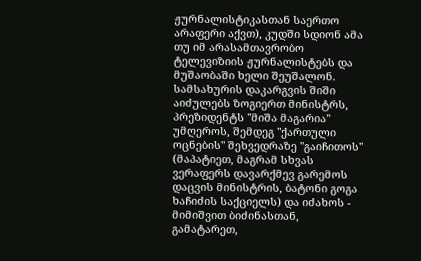ჟურნალისტიკასთან საერთო არაფერი აქვთ), კუდში სდიონ ამა თუ იმ არასამთავრობო ტელევიზიის ჟურნალისტებს და მუშაობაში ხელი შეუშალონ.
სამსახურის დაკარგვის შიში აიძულებს ზოგიერთ მინისტრს, პრეზიდენტს "მიშა მაგარია" უმღეროს, შემდეგ "ქართული ოცნების" შეხვედრაზე "გაიჩითოს" (მაპატიეთ, მაგრამ სხვას ვერაფერს დავარქმევ გარემოს დაცვის მინისტრის, ბატონი გოგა ხაჩიძის საქციელს) და იძახოს - მიმიშვით ბიძინასთან, გამატარეთ,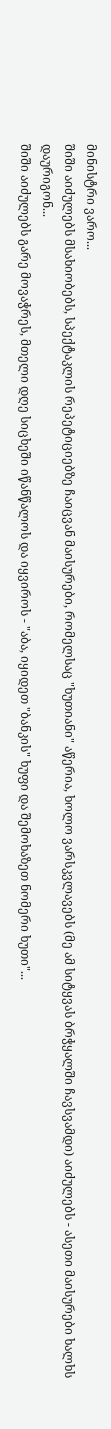მინისტრი ვარო...
შიში აიძულებს მსახიობებს, სპექტაკლის რეპეტიციებზე ჩაიცვან მაისურები, რომელსაც "ხუთიანი" აწერია, ხოლო ვარსკვლავებს (მე ამ სიტყვას ბრჭყალში ჩავსვამდი) აიძულებს - ასეთი მაისურები ხალხს დაურიგონ...
შიში აიძულებს გარე მოვაჭრეს, მთელი დღე სიცხეში იწანწალოს და იყვიროს - "აბა, იყიდეთ "ბანკის" ხუფი და შემოხაზეთ ნომერი ხუთი"...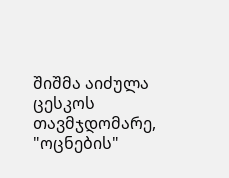შიშმა აიძულა ცესკოს თავმჯდომარე, "ოცნების"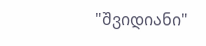"შვიდიანი"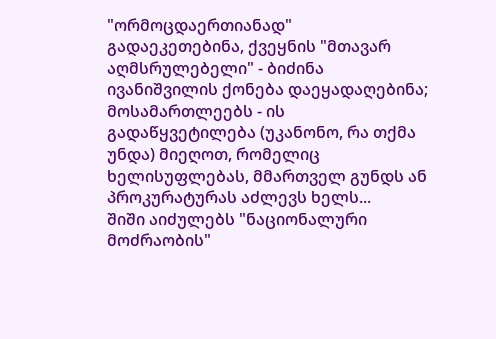"ორმოცდაერთიანად" გადაეკეთებინა, ქვეყნის "მთავარ აღმსრულებელი" - ბიძინა ივანიშვილის ქონება დაეყადაღებინა; მოსამართლეებს - ის გადაწყვეტილება (უკანონო, რა თქმა უნდა) მიეღოთ, რომელიც ხელისუფლებას, მმართველ გუნდს ან პროკურატურას აძლევს ხელს...
შიში აიძულებს "ნაციონალური მოძრაობის"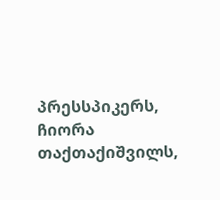პრესსპიკერს, ჩიორა თაქთაქიშვილს,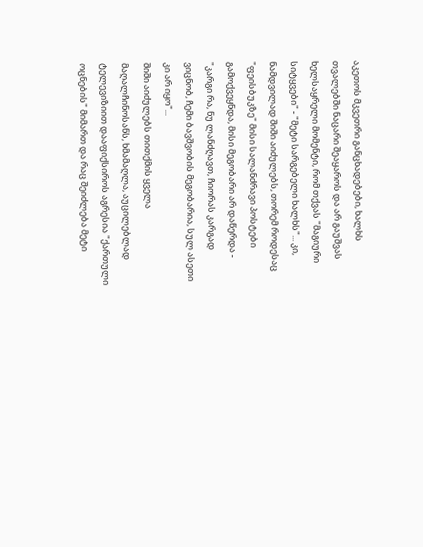აკეთოს მკვეთრი განცხადებები, ხალხს თვალებში ნაცარი შეაყაროს და არ გაუშვას ხელსაყრელი მომენტი, რომ თქვას "მაგიური სიტყვები" - "მეტი სარგებელი ხალხს"... კი, ნამდვილად შიში აიძულებს, თორემ როდესაც "ფეისბუკზე" მისი სალანძრავი პოსტები გამოქვეყნდა, მისი მეგობარი არ დაწერდა - "კარგი რა, ნუ ლანძღავთ, ჩიორას კარგად ვიცნობ, ჩემი ბავშვობის მეგობარია, სულ ასეთი კი არ იყო"...
შიში აიძულებს თითქმის ყველა მაღალჩინოსანს, ხმამაღლა, აუცილებლად ტელევიზიით დააფიქსიროს აგრესია "ქართული ოცნების" მიმართ და რაც შეიძლება მეტი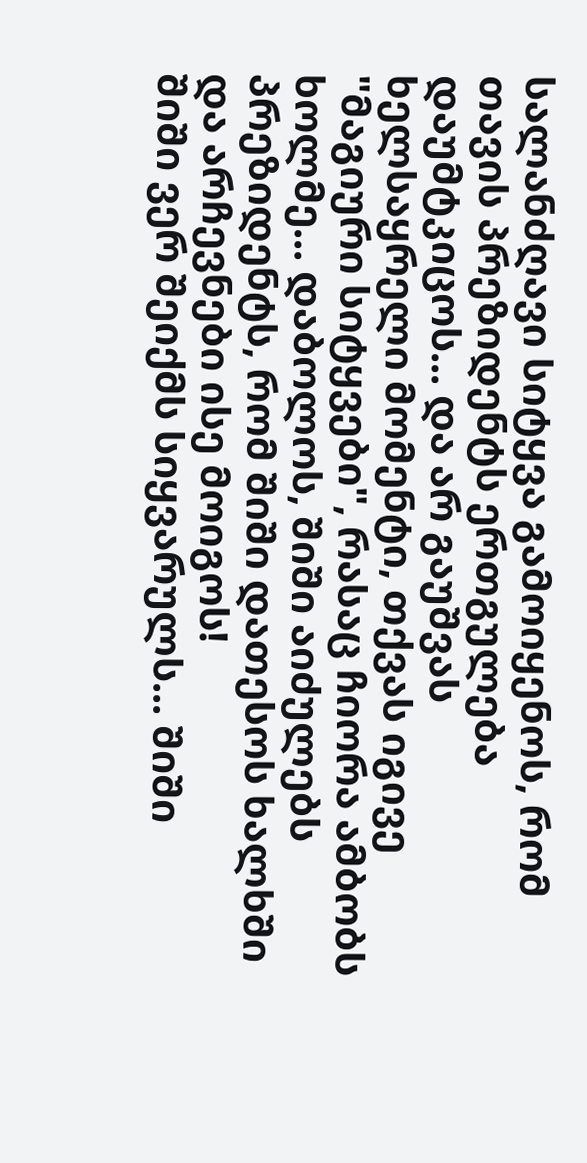სალანძღავი სიტყვა გამოიყენოს, რომ თავის პრეზიდენტს ერთგულება დაუმტკიცოს... და არ გაუშვას ხელსაყრელი მომენტი, თქვას იგივე "მაგიური სიტყვები", რასაც ჩიორა ამბობს ხოლმე... დაბოლოს, შიში აიძულებს პრეზიდენტს, რომ შიში დათესოს ხალხში და არჩევნები ისე მოიგოს!
შიში ვერ შეიქმს სიყვარულს... შიში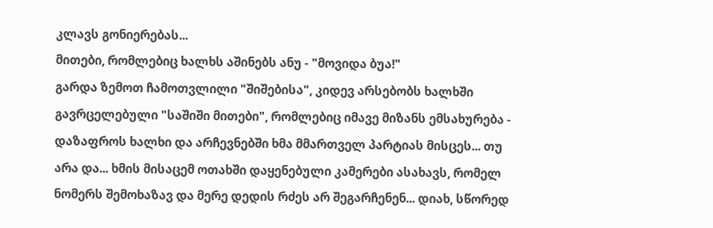კლავს გონიერებას...
მითები, რომლებიც ხალხს აშინებს ანუ - "მოვიდა ბუა!"
გარდა ზემოთ ჩამოთვლილი "შიშებისა", კიდევ არსებობს ხალხში გავრცელებული "საშიში მითები", რომლებიც იმავე მიზანს ემსახურება - დაზაფროს ხალხი და არჩევნებში ხმა მმართველ პარტიას მისცეს... თუ არა და... ხმის მისაცემ ოთახში დაყენებული კამერები ასახავს, რომელ ნომერს შემოხაზავ და მერე დედის რძეს არ შეგარჩენენ... დიახ, სწორედ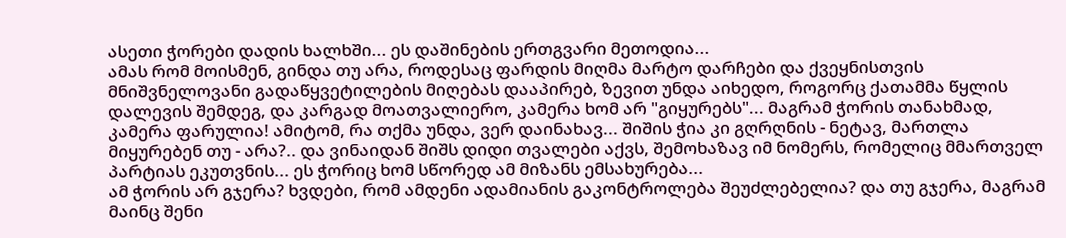ასეთი ჭორები დადის ხალხში... ეს დაშინების ერთგვარი მეთოდია...
ამას რომ მოისმენ, გინდა თუ არა, როდესაც ფარდის მიღმა მარტო დარჩები და ქვეყნისთვის მნიშვნელოვანი გადაწყვეტილების მიღებას დააპირებ, ზევით უნდა აიხედო, როგორც ქათამმა წყლის დალევის შემდეგ, და კარგად მოათვალიერო, კამერა ხომ არ "გიყურებს"... მაგრამ ჭორის თანახმად, კამერა ფარულია! ამიტომ, რა თქმა უნდა, ვერ დაინახავ... შიშის ჭია კი გღრღნის - ნეტავ, მართლა მიყურებენ თუ - არა?.. და ვინაიდან შიშს დიდი თვალები აქვს, შემოხაზავ იმ ნომერს, რომელიც მმართველ პარტიას ეკუთვნის... ეს ჭორიც ხომ სწორედ ამ მიზანს ემსახურება...
ამ ჭორის არ გჯერა? ხვდები, რომ ამდენი ადამიანის გაკონტროლება შეუძლებელია? და თუ გჯერა, მაგრამ მაინც შენი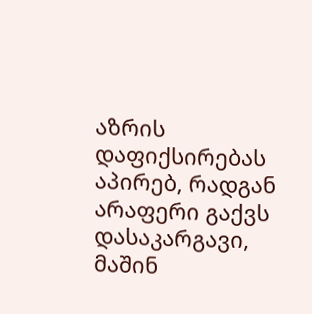აზრის დაფიქსირებას აპირებ, რადგან არაფერი გაქვს დასაკარგავი, მაშინ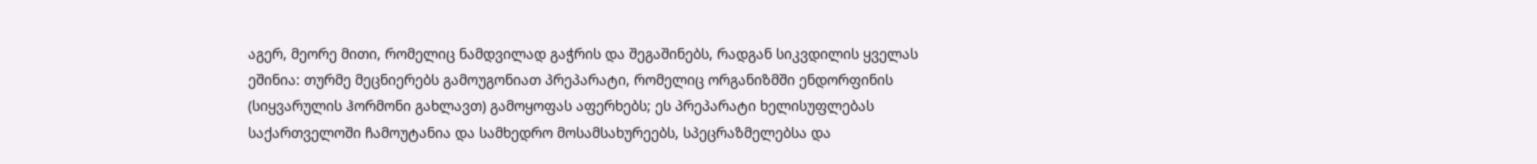აგერ, მეორე მითი, რომელიც ნამდვილად გაჭრის და შეგაშინებს, რადგან სიკვდილის ყველას ეშინია: თურმე მეცნიერებს გამოუგონიათ პრეპარატი, რომელიც ორგანიზმში ენდორფინის (სიყვარულის ჰორმონი გახლავთ) გამოყოფას აფერხებს; ეს პრეპარატი ხელისუფლებას საქართველოში ჩამოუტანია და სამხედრო მოსამსახურეებს, სპეცრაზმელებსა და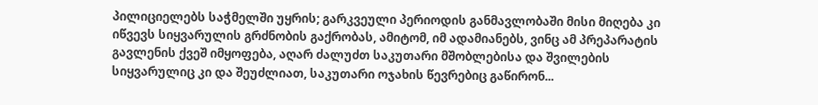პილიციელებს საჭმელში უყრის; გარკვეული პერიოდის განმავლობაში მისი მიღება კი იწვევს სიყვარულის გრძნობის გაქრობას, ამიტომ, იმ ადამიანებს, ვინც ამ პრეპარატის გავლენის ქვეშ იმყოფება, აღარ ძალუძთ საკუთარი მშობლებისა და შვილების სიყვარულიც კი და შეუძლიათ, საკუთარი ოჯახის წევრებიც გაწირონ...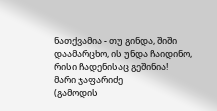ნათქვამია - თუ გინდა, შიში დაამარცხო, ის უნდა ჩაიდინო, რისი ჩადენისაც გეშინია!
მარი ჯაფარიძე
(გამოდის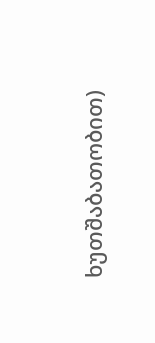ხუთშაბათობით)